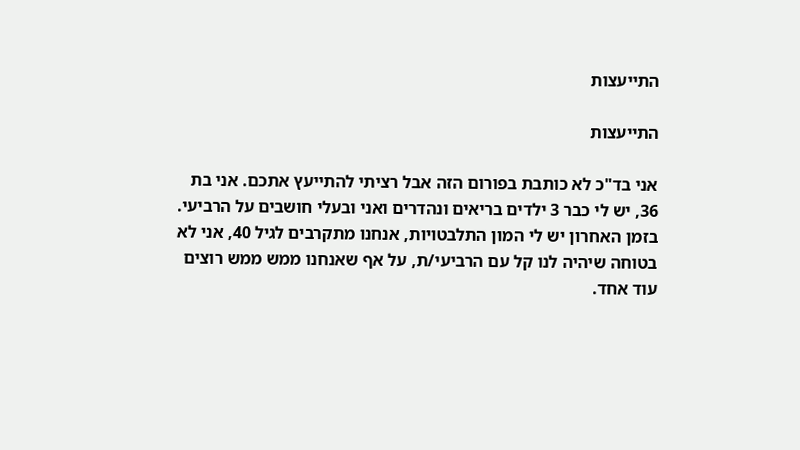התייעצות

התייעצות

אני בד"כ לא כותבת בפורום הזה אבל רציתי להתייעץ אתכם. אני בת 36, יש לי כבר 3 ילדים בריאים ונהדרים ואני ובעלי חושבים על הרביעי. בזמן האחרון יש לי המון התלבטויות, אנחנו מתקרבים לגיל 40, אני לא בטוחה שיהיה לנו קל עם הרביעי/ת, על אף שאנחנו ממש ממש רוצים עוד אחד.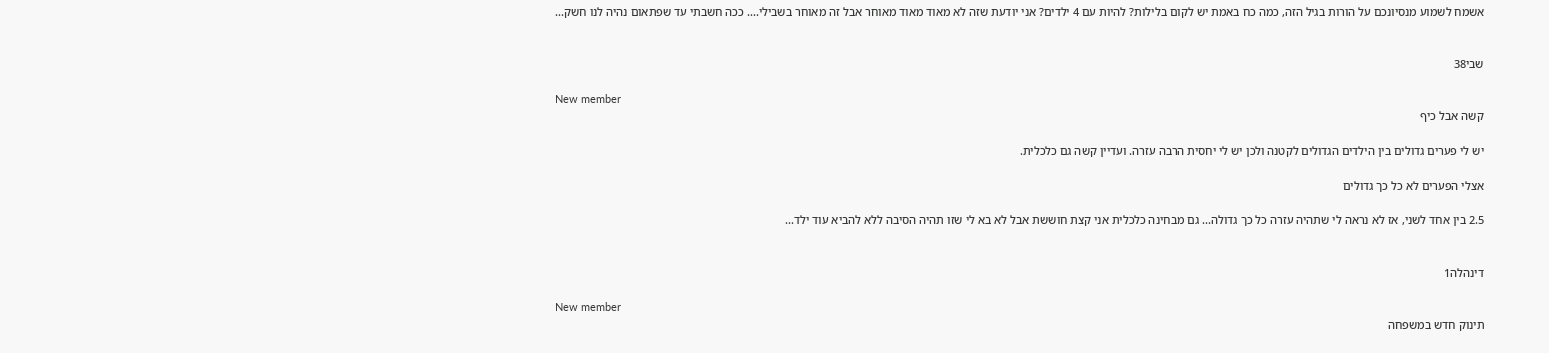אשמח לשמוע מנסיונכם על הורות בגיל הזה, כמה כח באמת יש לקום בלילות? להיות עם 4 ילדים? אני יודעת שזה לא מאוד מאוד מאוחר אבל זה מאוחר בשבילי.... ככה חשבתי עד שפתאום נהיה לנו חשק...


שבי38

New member
קשה אבל כיף

יש לי פערים גדולים בין הילדים הגדולים לקטנה ולכן יש לי יחסית הרבה עזרה. ועדיין קשה גם כלכלית.

אצלי הפערים לא כל כך גדולים

2.5 בין אחד לשני, אז לא נראה לי שתהיה עזרה כל כך גדולה... גם מבחינה כלכלית אני קצת חוששת אבל לא בא לי שזו תהיה הסיבה ללא להביא עוד ילד...


דינהלה1

New member
תינוק חדש במשפחה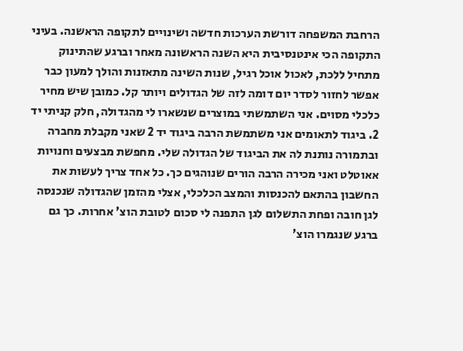הרחבת המשפחה דורשת הערכות חדשה ושינויים לתקופה הראשנה. בעיני התקופה הכי אינטנסיבית היא השנה הראשונה מאחר וברגע שהתינוק מתחיל ללכת, לאכול אוכל רגיל, שנות השינה מתאזנות והולך למעון כבר אפשר לחזור לסדר יום דומה לזה של הגדולים ויותר קל. כמובן שיש מחיר כלכלי מסוים. אני השתמשתי במוצרים שנשארו לי מהגדולה, חלק קניתי יד 2. ביגוד לתאומים אני משתמשת הרבה ביגוד יד 2 שאני מקבלת מחברה ובתמורה נותנת לה את הביגוד של הגדולה שלי. מחפשת מבצעים וחנויות אאוטלט ואני מכירה הרבה הורים שנוהגים כך. כל אחד צריך לעשות את החשבון בהתאם להכנסות והמצב הכלכלי, אצלי מהזמן שהגדולה שנכנסה לגן חובה ופחת התשלום לגן התפנה לי סכום לטובת הוצ' אחרות. כך גם ברגע שנגמרו הוצ'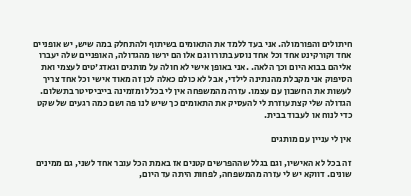חיתולים והפורמולה. אני בעד ללמד את התאומים בשיתוף ולהתחלק במה שיש, יש אופניים אחד וקורקינט אחד וכל אחד נוסע בתורו וגם אלו הם ירשו מהגדולה, האופניים שלה יעברו אליהם בבוא היום וכך הלאה. .אני באופן אישי לא חולה על מותגים וגאדג'טים לעצמי ואת הסיפוק אני מקבלת מהנתינה לילדי, אבל לא כולם כאלה לכן זה מאוד אישי וכל אחד צריך לעשות את החשבון עם עצמו. עזרה מהמשפחה אין לי בכלל ומזמינה בייביסיטר בתשלום. הגדולה שלי קצת עוזרת לי להעסיק את התאומים כך שיש לנו פה ושם כמה רגעים של שקט כדי לנוח או לעבוד בבית.

אין לי עניין עם מותגים

זה בכל לא האישיו, וגם בגלל שההפרשים קטנים אז באמת הכל עובר אחד לשני, גם ממינים שונים. דווקא יש לי עזרה מהמשפחה, לפחות היתה עד היום,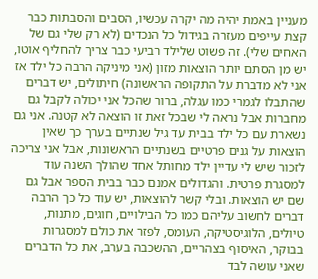מעניין באמת יהיה מה יקרה עכשיו, הסבים והסבתות כבר קצת עייפים מעזרה בגידול כל הנכדים (לא רק שלי גם של האחים שלי). זה פשוט שלילד רביעי כבר צריך להחליף אוטו, יש מן הסתם יותר הוצאות מזון (אני מיניקה הרבה כל ילד אז אני לא מדברת על התקופה הראשונה) חיתולים, יש דברים שהתבלו לגמרי כמו עגלה, ברור שהכל אני יכולה לקבל גם מחברות אבל נראה לי שבכל זאת זו הוצאה לא קטנה. אני גם נשארת עם כל ילד בבית עד גיל שנתיים בערך כך שאין הוצאות על גנים פרטיים בשנתיים הראשונות, אבל אני צריכה לזכור שיש לי עדיין ילד מחותל אחד שהולך השנה עוד למסגרת פרטית. והגדולים אמנם כבר בבית הספר אבל גם שם יש הוצאות. ובלי קשר להוצאות, יש עוד כל כך הרבה דברים לחשוב עליהם כמו כל הבילויים, חוגים, מתנות, טיולים, הלוגיסטיקה, העומס, לפזר את כולם למסגרות בבוקר, האיסוף בצהריים, ההשכבה בערב, את כל הדברים שאני עושה לבד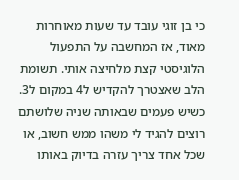כי בן זוגי עובד עד שעות מאוחרות מאוד, אז המחשבה על התפעול הלוגיסטי קצת מלחיצה אותי. תשומת הלב שאצטרך להקדיש ל4 במקום ל3. כשיש פעמים שבאותה שניה שלושתם רוצים להגיד לי משהו ממש חשוב, או שכל אחד צריך עזרה בדיוק באותו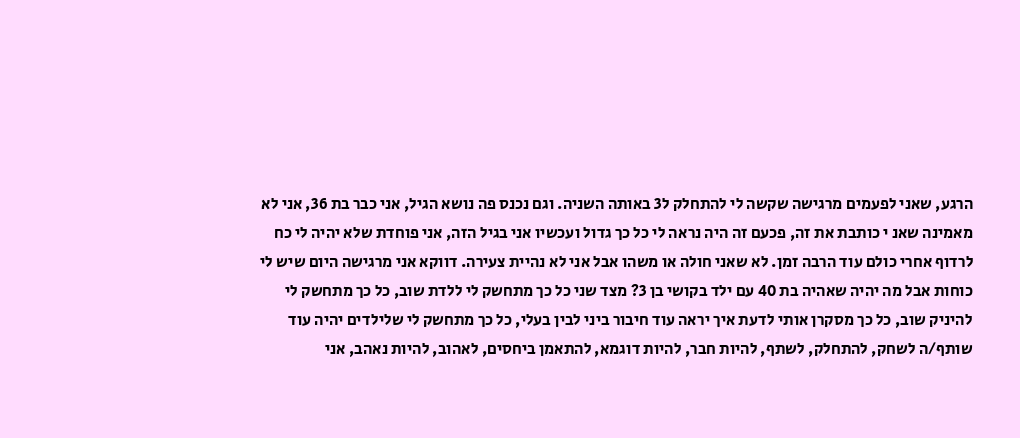הרגע, שאני לפעמים מרגישה שקשה לי להתחלק ל3 באותה השניה. וגם נכנס פה נושא הגיל, אני כבר בת 36, אני לא מאמינה שאנ י כותבת את זה, פכעם זה היה נראה לי כל כך גדול ועכשיו אני בגיל הזה, אני פוחדת שלא יהיה לי כח לרדוף אחרי כולם עוד הרבה זמן. לא שאני חולה או משהו אבל אני לא נהיית צעירה. דווקא אני מרגישה היום שיש לי כוחות אבל מה יהיה שאהיה בת 40 עם ילד בקושי בן 3? מצד שני כל כך מתחשק לי ללדת שוב, כל כך מתחשק לי להיניק שוב, כל כך מסקרן אותי לדעת איך יראה עוד חיבור ביני לבין בעלי, כל כך מתחשק לי שלילדים יהיה עוד שותף/ה לשחק, להתחלק, לשתף, להיות חבר, להיות דוגמא, להתאמן ביחסים, לאהוב, להיות נאהב, אני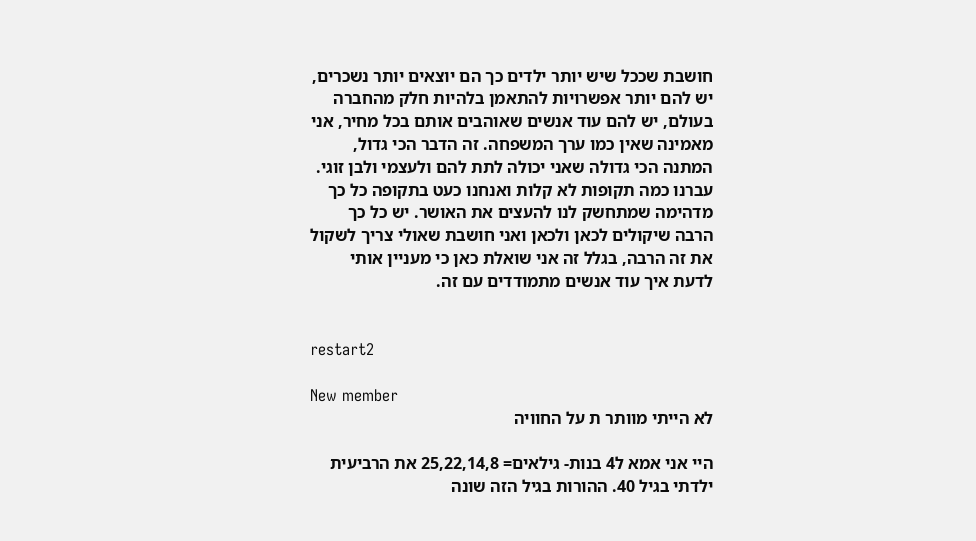חושבת שככל שיש יותר ילדים כך הם יוצאים יותר נשכרים, יש להם יותר אפשרויות להתאמן בלהיות חלק מהחברה בעולם, יש להם עוד אנשים שאוהבים אותם בכל מחיר, אני מאמינה שאין כמו ערך המשפחה. זה הדבר הכי גדול, המתנה הכי גדולה שאני יכולה לתת להם ולעצמי ולבן זוגי. עברנו כמה תקופות לא קלות ואנחנו כעט בתקופה כל כך מדהימה שמתחשק לנו להעצים את האושר. יש כל כך הרבה שיקולים לכאן ולכאן ואני חושבת שאולי צריך לשקול את זה הרבה, בגלל זה אני שואלת כאן כי מעניין אותי לדעת איך עוד אנשים מתמודדים עם זה.


restart2

New member
לא הייתי מוותר ת על החוויה

היי אני אמא ל4 בנות- גילאים= 25,22,14,8 את הרביעית ילדתי בגיל 40. ההורות בגיל הזה שונה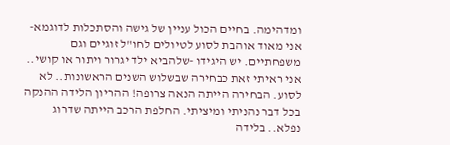ומדהימה. בחיים הכול עניין של גישה והסתכלות לדוגמא- אני מאוד אוהבת לסוע לטיולים לחו"ל זוגיים וגם משפחתיים. יש היגידו -שלהביא ילד יגרור ויתור או קושי.. אני ראיתי זאת כבחירה שבשלוש השנים הראשונות.. לא לסוע. הבחירה הייתה הנאה צרופה! ההריון הלידה ההנקה בכל דבר נהניתי ומיציתי. החלפת הרכב הייתה שדרוג נפלא.. בלידה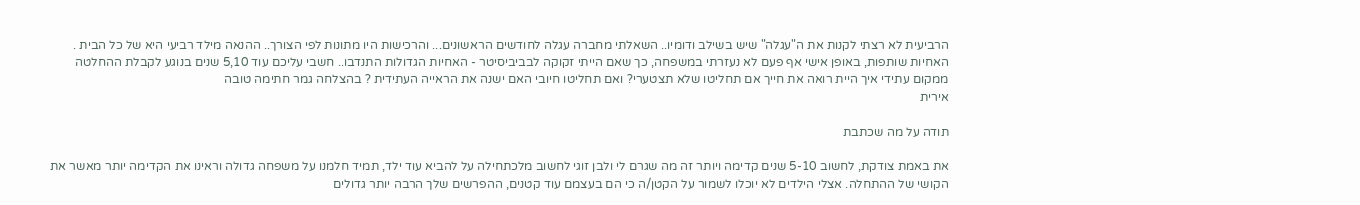הרביעית לא רצתי לקנות את ה"עגלה" שיש בשילב ודומיו.. השאלתי מחברה עגלה לחודשים הראשונים... והרכישות היו מתונות לפי הצורך.. ההנאה מילד רביעי היא של כל הבית . האחיות שותפות, באופן אישי אף פעם לא נעזרתי במשפחה, כך שאם הייתי זקוקה לבביביסיטר - האחיות הגדולות התנדבו.. חשבי עליכם עוד 5,10 שנים בנוגע לקבלת ההחלטה ממקום עתידי איך היית רואה את חייך אם תחליטו שלא תצטערי? ואם תחליטו חיובי האם ישנה את הראייה העתידית ? בהצלחה גמר חתימה טובה
אירית

תודה על מה שכתבת

את באמת צודקת, לחשוב 5-10 שנים קדימה ויותר זה מה שגרם לי ולבן זוגי לחשוב מלכתחילה על להביא עוד ילד, תמיד חלמנו על משפחה גדולה וראינו את הקדימה יותר מאשר את הקושי של ההתחלה. אצלי הילדים לא יוכלו לשמור על הקטן/ה כי הם בעצמם עוד קטנים, ההפרשים שלך הרבה יותר גדולים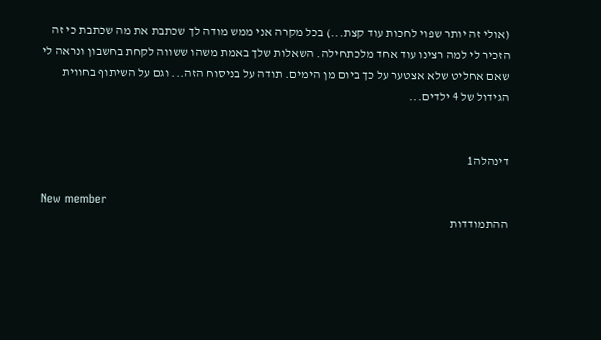(אולי זה יותר שפוי לחכות עוד קצת...) בכל מקרה אני ממש מודה לך שכתבת את מה שכתבת כי זה הזכיר לי למה רצינו עוד אחד מלכתחילה. השאלות שלך באמת משהו ששווה לקחת בחשבון ונראה לי שאם אחליט שלא אצטער על כך ביום מן הימים. תודה על בניסוח הזה... וגם על השיתוף בחווית הגידול של 4 ילדים...


דינהלה1

New member
ההתמודדות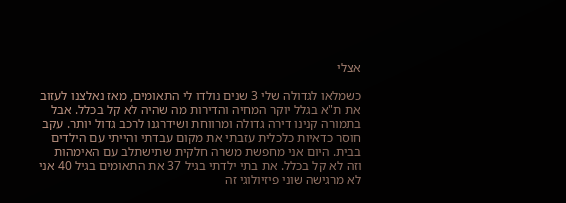אצלי

כשמלאו לגדולה שלי 3 שנים נולדו לי התאומים, מאז נאלצנו לעזוב את ת"א בגלל יוקר המחיה והדירות מה שהיה לא קל בכלל. אבל בתמורה קנינו דירה גדולה ומרווחת ושידרגנו לרכב גדול יותר. עקב חוסר כדאיות כלכלית עזבתי את מקום עבדתי והייתי עם הילדים בבית. היום אני מחפשת משרה חלקית שתישתלב עם האימהות וזה לא קל בכלל. את בתי ילדתי בגיל 37 את התאומים בגיל 40 אני לא מרגישה שוני פיזיולוגי זה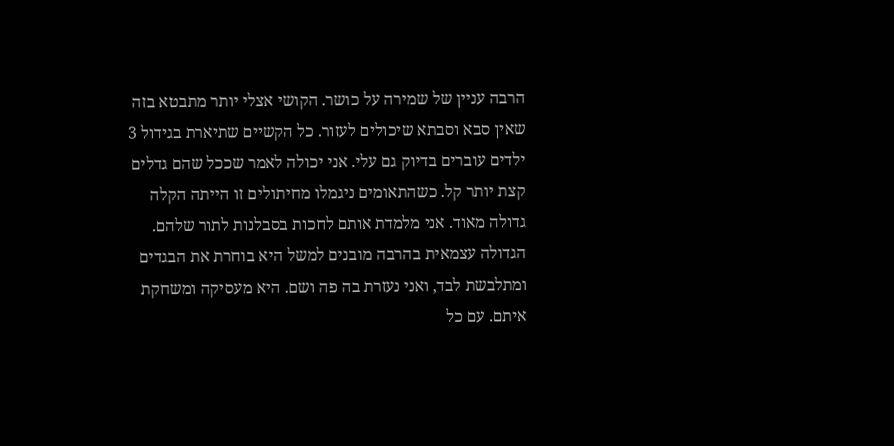הרבה עניין של שמירה על כושר. הקושי אצלי יותר מתבטא בזה שאין סבא וסבתא שיכולים לעזור. כל הקשיים שתיארת בגידול 3 ילדים עוברים בדיוק גם עלי. אני יכולה לאמר שככל שהם גדלים קצת יותר קל. כשהתאומים ניגמלו מחיתולים זו הייתה הקלה גדולה מאוד. אני מלמדת אותם לחכות בסבלנות לתור שלהם. הגדולה עצמאית בהרבה מובנים למשל היא בוחרת את הבגדים ומתלבשת לבד, ואני נעזרת בה פה ושם. היא מעסיקה ומשחקת איתם. עם כל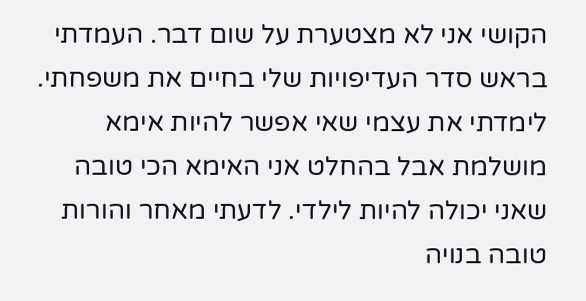הקושי אני לא מצטערת על שום דבר. העמדתי בראש סדר העדיפויות שלי בחיים את משפחתי. לימדתי את עצמי שאי אפשר להיות אימא מושלמת אבל בהחלט אני האימא הכי טובה שאני יכולה להיות לילדי. לדעתי מאחר והורות טובה בנויה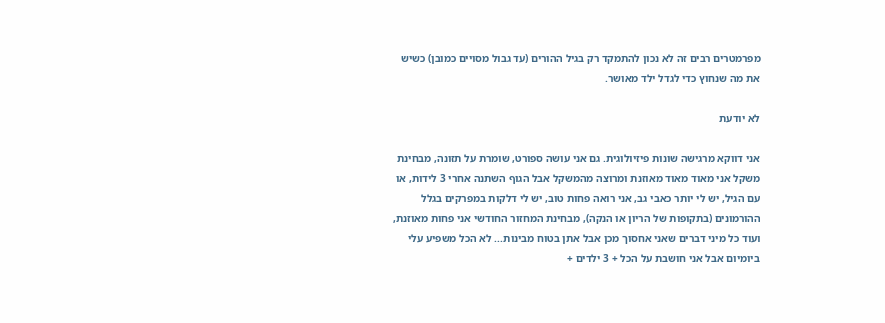מפרמטרים רבים זה לא נכון להתמקד רק בגיל ההורים (עד גבול מסויים כמובן) כשיש את מה שנחוץ כדי לגדל ילד מאושר.

לא יודעת

אני דווקא מרגישה שונות פיזיולוגית. גם אני עושה ספורט, שומרת על תזונה, מבחינת משקל אני מאוד מאוד מאוזנת ומרוצה מהמשקל אבל הגוף השתנה אחרי 3 לידות, או עם הגיל, יש לי יותר כאבי גב, אני רואה פחות טוב, יש לי דלקות במפרקים בגלל ההורמונים (בתקופות של הריון או הנקה), מבחינת המחזור החודשי אני פחות מאוזנת, ועוד כל מיני דברים שאני אחסוך מכן אבל אתן בטוח מבינות... לא הכל משפיע עלי ביומיום אבל אני חושבת על הכל + 3 ילדים +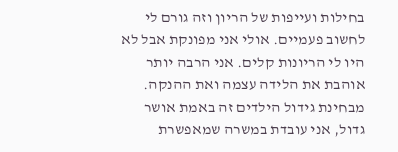בחילות ועייפות של הריון וזה גורם לי לחשוב פעמיים. אולי אני מפונקת אבל לא היו לי הריונות קלים. אני הרבה יותר אוהבת את הלידה עצמה ואת ההנקה. מבחינת גידול הילדים זה באמת אושר גדול, אני עובדת במשרה שמאפשרת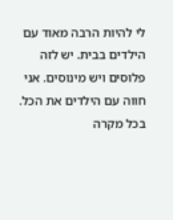לי להיות הרבה מאוד עם הילדים בבית. יש לזה פלוסים ויש מינוסים. אני חווה עם הילדים את הכל. בכל מקרה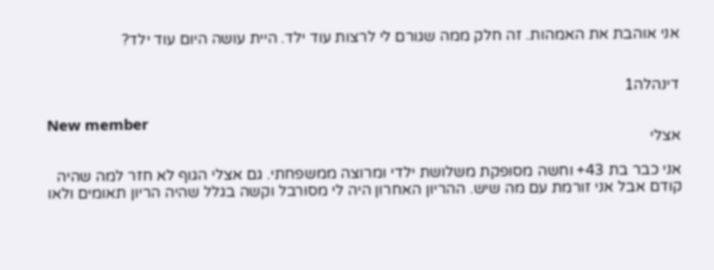אני אוהבת את האמהות. זה חלק ממה שגורם לי לרצות עוד ילד. היית עושה היום עוד ילד?


דינהלה1

New member
אצלי

אני כבר בת 43+ וחשה מסופקת משלושת ילדי ומרוצה ממשפחתי. גם אצלי הגוף לא חזר למה שהיה קודם אבל אני זורמת עם מה שיש. ההריון האחרון היה לי מסורבל וקשה בגלל שהיה הריון תאומים ולאו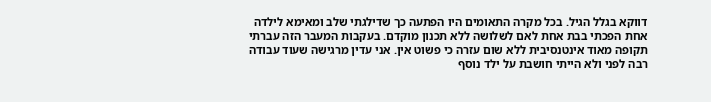דווקא בגלל הגיל. בכל מקרה התאומים היו הפתעה כך שדילגתי שלב ומאימא לילדה אחת הפכתי בבת אחת לאם לשלושה ללא תכנון מוקדם. בעקבות המעבר הזה עברתי תקופה מאוד אינטנסיבית ללא שום עזרה כי פשוט אין. אני עדין מרגישה שעוד עבודה רבה לפני ולא הייתי חושבת על ילד נוסף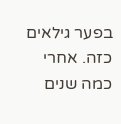בפער גילאים כזה. אחרי כמה שנים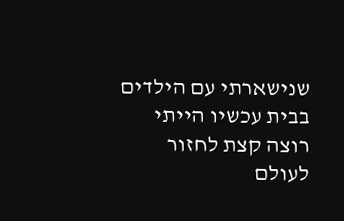שנישארתי עם הילדים בבית עכשיו הייתי רוצה קצת לחזור לעולם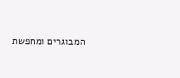המבוגרים ומחפשת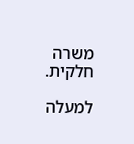משרה חלקית.

למעלה